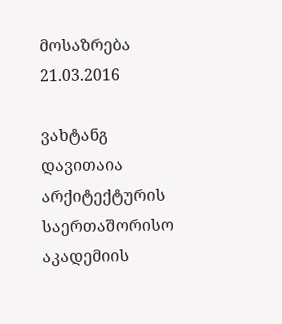მოსაზრება
21.03.2016

ვახტანგ დავითაია არქიტექტურის საერთაშორისო აკადემიის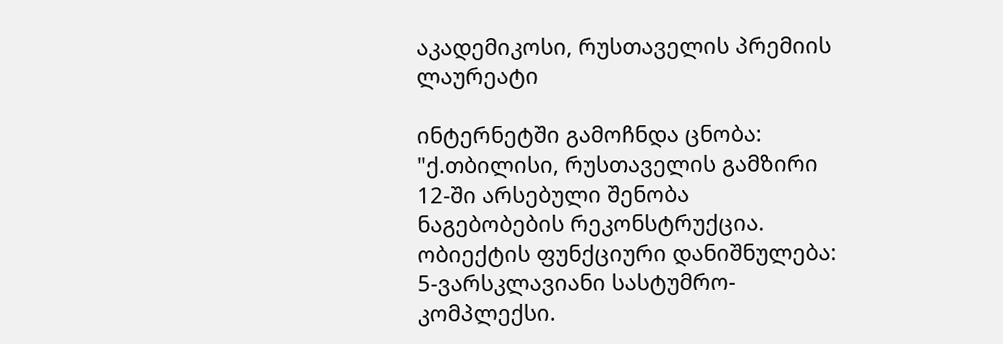აკადემიკოსი, რუსთაველის პრემიის ლაურეატი

ინტერნეტში გამოჩნდა ცნობა: "ქ.თბილისი, რუსთაველის გამზირი 12-ში არსებული შენობა ნაგებობების რეკონსტრუქცია. ობიექტის ფუნქციური დანიშნულება: 5-ვარსკლავიანი სასტუმრო-კომპლექსი.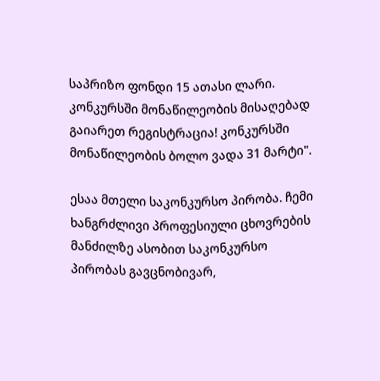საპრიზო ფონდი 15 ათასი ლარი. კონკურსში მონაწილეობის მისაღებად გაიარეთ რეგისტრაცია! კონკურსში მონაწილეობის ბოლო ვადა 31 მარტი".

ესაა მთელი საკონკურსო პირობა. ჩემი ხანგრძლივი პროფესიული ცხოვრების მანძილზე ასობით საკონკურსო პირობას გავცნობივარ,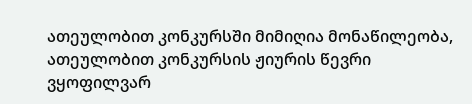ათეულობით კონკურსში მიმიღია მონაწილეობა, ათეულობით კონკურსის ჟიურის წევრი ვყოფილვარ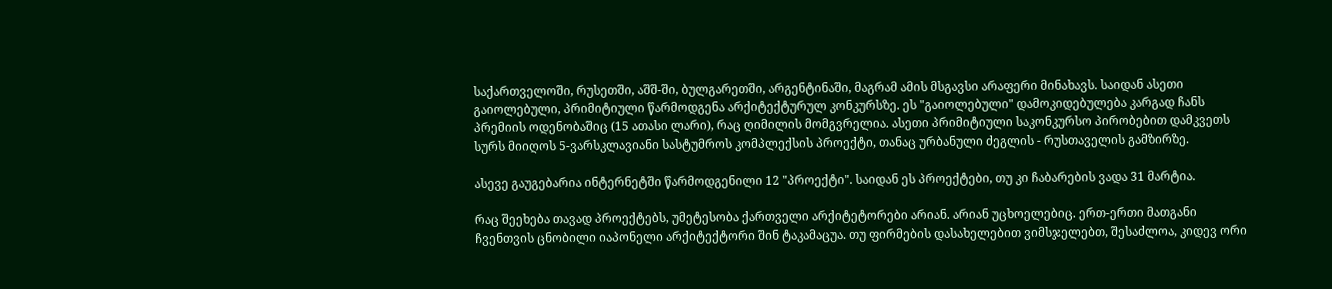საქართველოში, რუსეთში, აშშ-ში, ბულგარეთში, არგენტინაში, მაგრამ ამის მსგავსი არაფერი მინახავს. საიდან ასეთი გაიოლებული, პრიმიტიული წარმოდგენა არქიტექტურულ კონკურსზე. ეს "გაიოლებული" დამოკიდებულება კარგად ჩანს პრემიის ოდენობაშიც (15 ათასი ლარი), რაც ღიმილის მომგვრელია. ასეთი პრიმიტიული საკონკურსო პირობებით დამკვეთს სურს მიიღოს 5-ვარსკლავიანი სასტუმროს კომპლექსის პროექტი, თანაც ურბანული ძეგლის - რუსთაველის გამზირზე.

ასევე გაუგებარია ინტერნეტში წარმოდგენილი 12 "პროექტი". საიდან ეს პროექტები, თუ კი ჩაბარების ვადა 31 მარტია.

რაც შეეხება თავად პროექტებს, უმეტესობა ქართველი არქიტეტორები არიან. არიან უცხოელებიც. ერთ-ერთი მათგანი ჩვენთვის ცნობილი იაპონელი არქიტექტორი შინ ტაკამაცუა. თუ ფირმების დასახელებით ვიმსჯელებთ, შესაძლოა, კიდევ ორი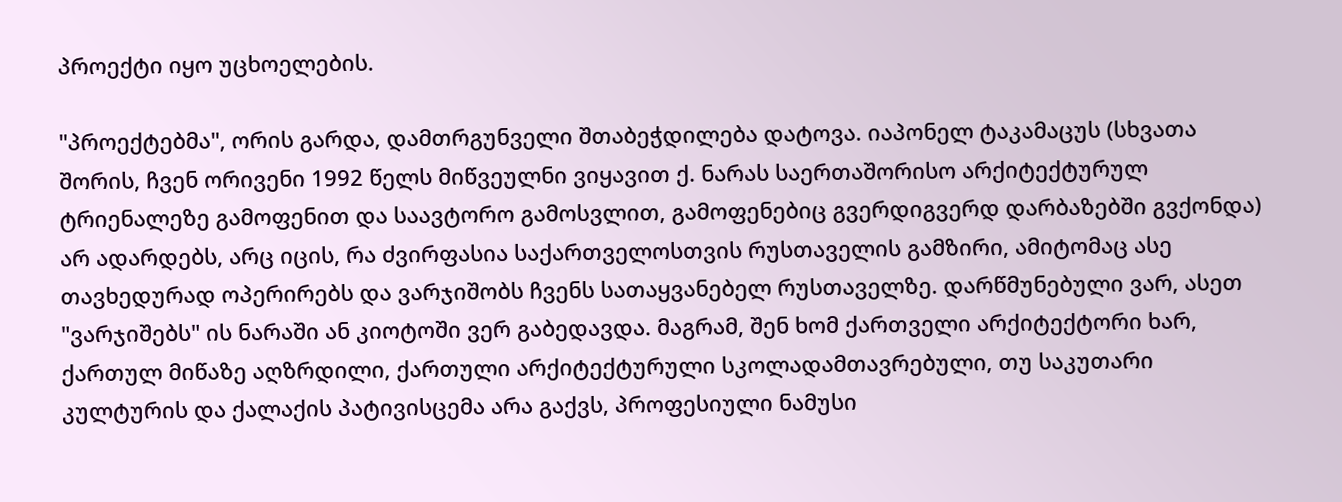პროექტი იყო უცხოელების.

"პროექტებმა", ორის გარდა, დამთრგუნველი შთაბეჭდილება დატოვა. იაპონელ ტაკამაცუს (სხვათა შორის, ჩვენ ორივენი 1992 წელს მიწვეულნი ვიყავით ქ. ნარას საერთაშორისო არქიტექტურულ ტრიენალეზე გამოფენით და საავტორო გამოსვლით, გამოფენებიც გვერდიგვერდ დარბაზებში გვქონდა) არ ადარდებს, არც იცის, რა ძვირფასია საქართველოსთვის რუსთაველის გამზირი, ამიტომაც ასე თავხედურად ოპერირებს და ვარჯიშობს ჩვენს სათაყვანებელ რუსთაველზე. დარწმუნებული ვარ, ასეთ "ვარჯიშებს" ის ნარაში ან კიოტოში ვერ გაბედავდა. მაგრამ, შენ ხომ ქართველი არქიტექტორი ხარ, ქართულ მიწაზე აღზრდილი, ქართული არქიტექტურული სკოლადამთავრებული, თუ საკუთარი კულტურის და ქალაქის პატივისცემა არა გაქვს, პროფესიული ნამუსი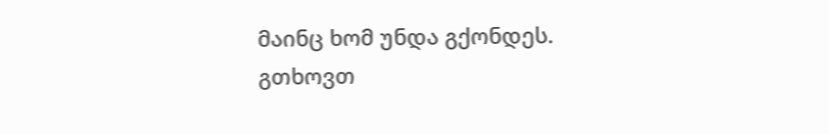მაინც ხომ უნდა გქონდეს. გთხოვთ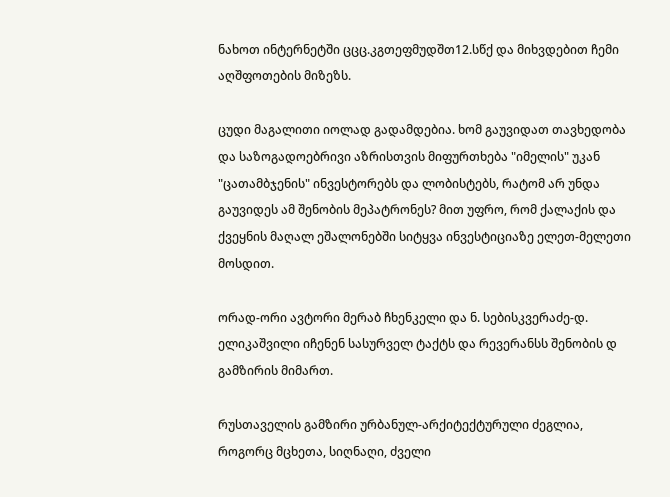ნახოთ ინტერნეტში ცცც.კგთეფმუდშთ12.სწქ და მიხვდებით ჩემი აღშფოთების მიზეზს.

ცუდი მაგალითი იოლად გადამდებია. ხომ გაუვიდათ თავხედობა და საზოგადოებრივი აზრისთვის მიფურთხება "იმელის" უკან "ცათამბჯენის" ინვესტორებს და ლობისტებს, რატომ არ უნდა გაუვიდეს ამ შენობის მეპატრონეს? მით უფრო, რომ ქალაქის და ქვეყნის მაღალ ეშალონებში სიტყვა ინვესტიციაზე ელეთ-მელეთი მოსდით.

ორად-ორი ავტორი მერაბ ჩხენკელი და ნ. სებისკვერაძე-დ. ელიკაშვილი იჩენენ სასურველ ტაქტს და რევერანსს შენობის დ გამზირის მიმართ.

რუსთაველის გამზირი ურბანულ-არქიტექტურული ძეგლია, როგორც მცხეთა, სიღნაღი, ძველი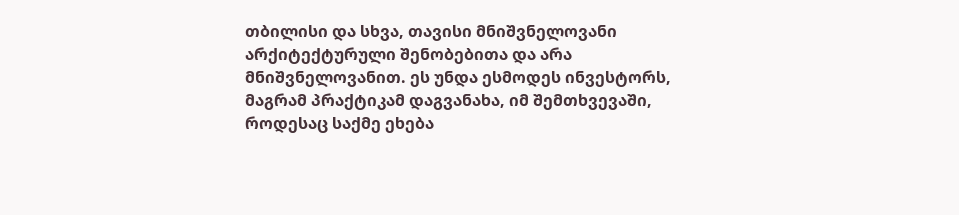თბილისი და სხვა, თავისი მნიშვნელოვანი არქიტექტურული შენობებითა და არა მნიშვნელოვანით. ეს უნდა ესმოდეს ინვესტორს, მაგრამ პრაქტიკამ დაგვანახა, იმ შემთხვევაში, როდესაც საქმე ეხება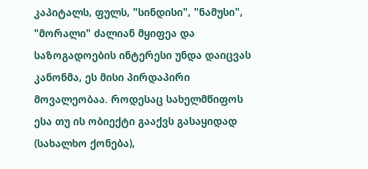კაპიტალს, ფულს, "სინდისი", "ნამუსი", "მორალი" ძალიან მყიფეა და საზოგადოების ინტერესი უნდა დაიცვას კანონმა, ეს მისი პირდაპირი მოვალეობაა. როდესაც სახელმწიფოს ესა თუ ის ობიექტი გააქვს გასაყიდად (სახალხო ქონება),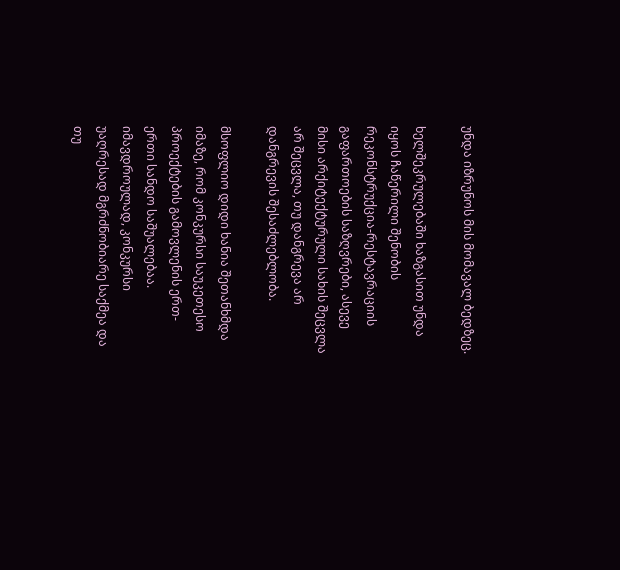უნდა იზრუნოს მის მომავალ ბედზეც.

ხელშეკრულებაში ხაზგასით უნდა იყოს ჩაწერილი შენობის რეკონსტრუქცია-რესტავრაციის გაფართოების საზღვრები, ასევე მისი არქიტექტურული სახის შეცვლა არ შეცვლა, თუ დანგრევა არ დანგრევის შესაძლებლობა.

მსოფლიო დიდი ხანია შეთანხმდა იმაზე, რომ კონკურსი საუკეთესო პროექტების გამოვლენის ერთ-ერთი სანდო საშუალებაა. იმავდროულად, კონკურსი უაღრესად მგრძნობიარე საქმეა და თუ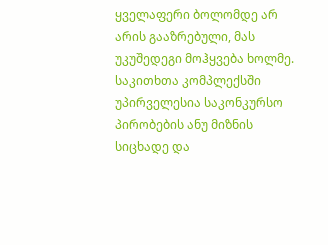ყველაფერი ბოლომდე არ არის გააზრებული, მას უკუშედეგი მოჰყვება ხოლმე. საკითხთა კომპლექსში უპირველესია საკონკურსო პირობების ანუ მიზნის სიცხადე და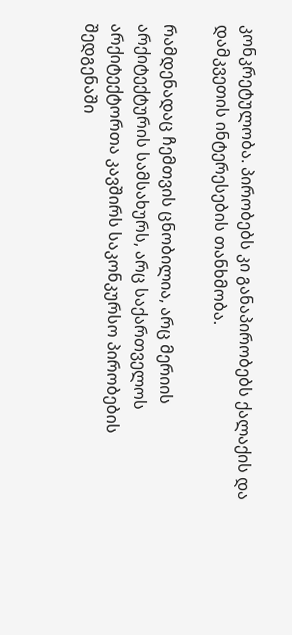კონკრეტულობა. პირობებს კი განაპირობებს ქალაქის და დამკვეთის ინტერესების თანხმობა.

რამდენადაც ჩემთვის ცნობილია, არც მერიის არქიტექტურის სამსახურს, არც საქართველოს არქიტექტორთა კავშირს საკონკურსო პირობების შედგენაში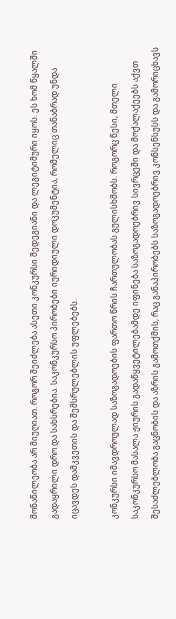მონაწილეობა არ მიუღიათ. როგორ შეიძლება ასეთი კონკურსი შედეგიანი და ლეგიტიმური იყოს. ეს ხომ წყალში გადაყრილი დრო და სახსრებია. საკონკურსო პირობები იურიდიული დოკუმენტია, რომელიც თანაბრად უნდა იცავდეს დამკვეთის და შემსრულებლის უფლებებს.

კონკურსი იმავდროულად საზოგადოების ფართო წრის ჩართულობას გულისხმობს. როგორც წესი, მთელი საკონკურსო მასალა ჟიურის გადაწყვეტილებამდე იფინება საზოგადოებრივ სივრცეში და მოქალაქეებს აქვთ შესაძლებლობა გაცნობის და აზრის გამოთქმის, რაც განაპირობებს საზოგადოებრივ კონსენსუსს და გამორიცხავს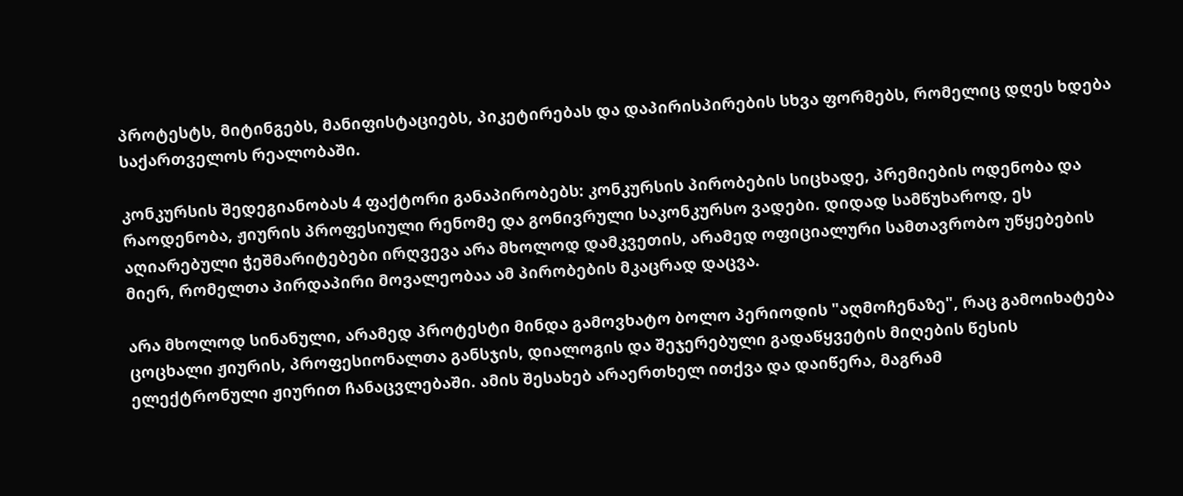პროტესტს, მიტინგებს, მანიფისტაციებს, პიკეტირებას და დაპირისპირების სხვა ფორმებს, რომელიც დღეს ხდება საქართველოს რეალობაში.

კონკურსის შედეგიანობას 4 ფაქტორი განაპირობებს: კონკურსის პირობების სიცხადე, პრემიების ოდენობა და რაოდენობა, ჟიურის პროფესიული რენომე და გონივრული საკონკურსო ვადები. დიდად სამწუხაროდ, ეს აღიარებული ჭეშმარიტებები ირღვევა არა მხოლოდ დამკვეთის, არამედ ოფიციალური სამთავრობო უწყებების მიერ, რომელთა პირდაპირი მოვალეობაა ამ პირობების მკაცრად დაცვა.

არა მხოლოდ სინანული, არამედ პროტესტი მინდა გამოვხატო ბოლო პერიოდის "აღმოჩენაზე", რაც გამოიხატება ცოცხალი ჟიურის, პროფესიონალთა განსჯის, დიალოგის და შეჯერებული გადაწყვეტის მიღების წესის ელექტრონული ჟიურით ჩანაცვლებაში. ამის შესახებ არაერთხელ ითქვა და დაიწერა, მაგრამ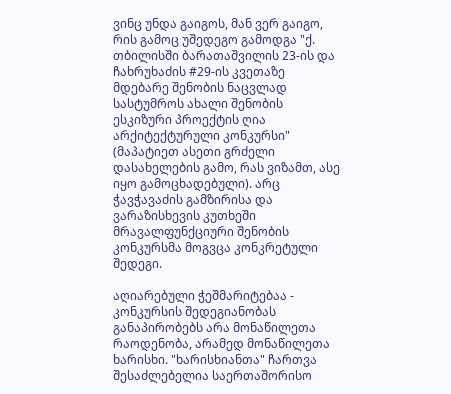ვინც უნდა გაიგოს, მან ვერ გაიგო, რის გამოც უშედეგო გამოდგა "ქ. თბილისში ბარათაშვილის 23-ის და ჩახრუხაძის #29-ის კვეთაზე მდებარე შენობის ნაცვლად სასტუმროს ახალი შენობის ესკიზური პროექტის ღია არქიტექტურული კონკურსი" (მაპატიეთ ასეთი გრძელი დასახელების გამო, რას ვიზამთ, ასე იყო გამოცხადებული). არც ჭავჭავაძის გამზირისა და ვარაზისხევის კუთხეში მრავალფუნქციური შენობის კონკურსმა მოგვცა კონკრეტული შედეგი.

აღიარებული ჭეშმარიტებაა - კონკურსის შედეგიანობას განაპირობებს არა მონაწილეთა რაოდენობა, არამედ მონაწილეთა ხარისხი. "ხარისხიანთა" ჩართვა შესაძლებელია საერთაშორისო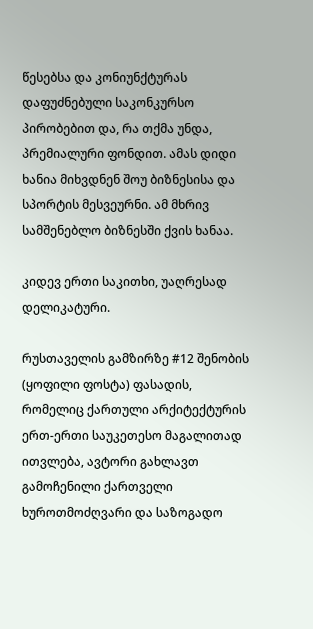წესებსა და კონიუნქტურას დაფუძნებული საკონკურსო პირობებით და, რა თქმა უნდა, პრემიალური ფონდით. ამას დიდი ხანია მიხვდნენ შოუ ბიზნესისა და სპორტის მესვეურნი. ამ მხრივ სამშენებლო ბიზნესში ქვის ხანაა.

კიდევ ერთი საკითხი, უაღრესად დელიკატური.

რუსთაველის გამზირზე #12 შენობის (ყოფილი ფოსტა) ფასადის, რომელიც ქართული არქიტექტურის ერთ-ერთი საუკეთესო მაგალითად ითვლება, ავტორი გახლავთ გამოჩენილი ქართველი ხუროთმოძღვარი და საზოგადო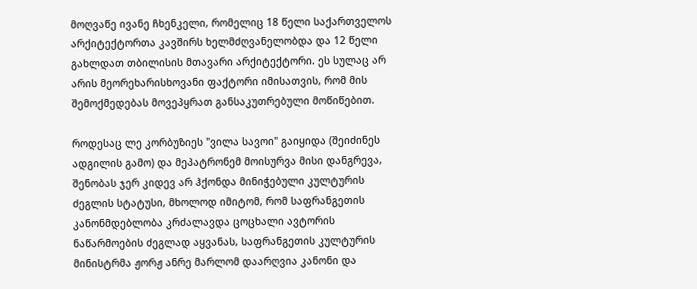მოღვაწე ივანე ჩხენკელი, რომელიც 18 წელი საქართველოს არქიტექტორთა კავშირს ხელმძღვანელობდა და 12 წელი გახლდათ თბილისის მთავარი არქიტექტორი. ეს სულაც არ არის მეორეხარისხოვანი ფაქტორი იმისათვის, რომ მის შემოქმედებას მოვეპყრათ განსაკუთრებული მოწიწებით.

როდესაც ლე კორბუზიეს "ვილა სავოი" გაიყიდა (შეიძინეს ადგილის გამო) და მეპატრონემ მოისურვა მისი დანგრევა, შენობას ჯერ კიდევ არ ჰქონდა მინიჭებული კულტურის ძეგლის სტატუსი, მხოლოდ იმიტომ, რომ საფრანგეთის კანონმდებლობა კრძალავდა ცოცხალი ავტორის ნაწარმოების ძეგლად აყვანას, საფრანგეთის კულტურის მინისტრმა ჟორჟ ანრე მარლომ დაარღვია კანონი და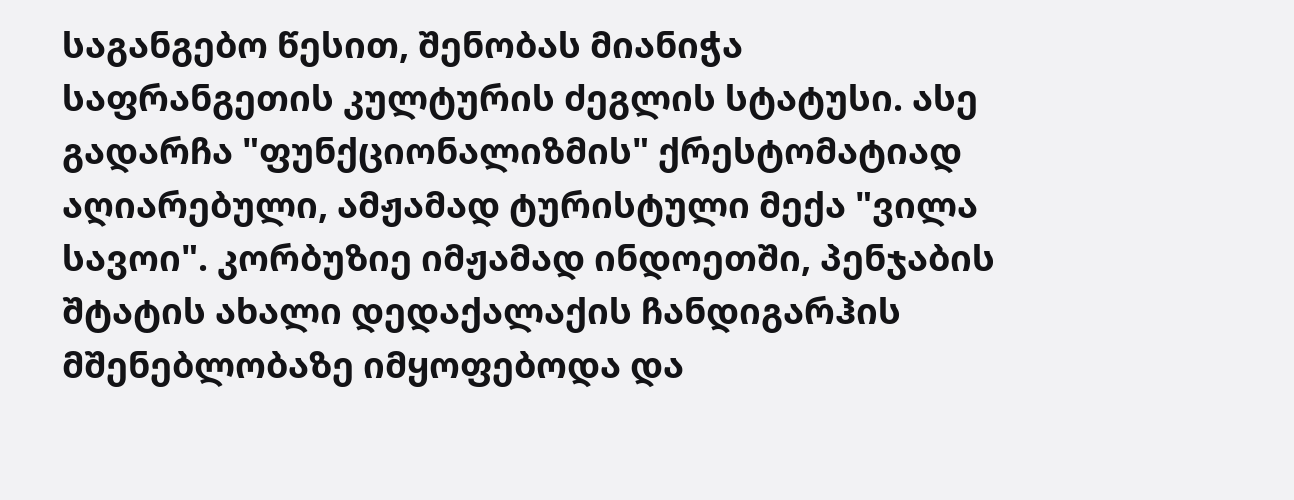საგანგებო წესით, შენობას მიანიჭა საფრანგეთის კულტურის ძეგლის სტატუსი. ასე გადარჩა "ფუნქციონალიზმის" ქრესტომატიად აღიარებული, ამჟამად ტურისტული მექა "ვილა სავოი". კორბუზიე იმჟამად ინდოეთში, პენჯაბის შტატის ახალი დედაქალაქის ჩანდიგარჰის მშენებლობაზე იმყოფებოდა და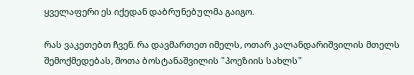ყველაფერი ეს იქედან დაბრუნებულმა გაიგო.

რას ვაკეთებთ ჩვენ. რა დავმართეთ იმელს, ოთარ კალანდარიშვილის მთელს შემოქმედებას, შოთა ბოსტანაშვილის "პოეზიის სახლს"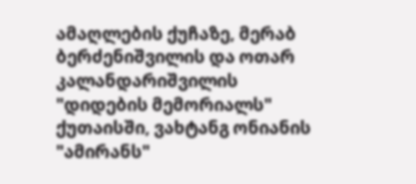ამაღლების ქუჩაზე, მერაბ ბერძენიშვილის და ოთარ კალანდარიშვილის "დიდების მემორიალს" ქუთაისში, ვახტანგ ონიანის "ამირანს"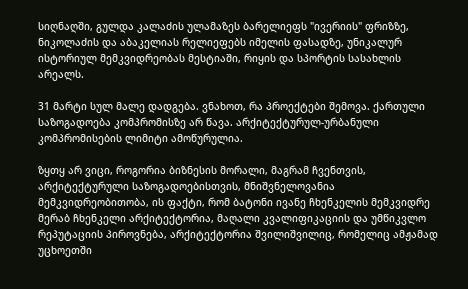სიღნაღში, გულდა კალაძის ულამაზეს ბარელიეფს "ივერიის" ფრიზზე, ნიკოლაძის და აბაკელიას რელიეფებს იმელის ფასადზე, უნიკალურ ისტორიულ მემკვიდრეობას მესტიაში, რიყის და სპორტის სასახლის არეალს.

31 მარტი სულ მალე დადგება. ვნახოთ, რა პროექტები შემოვა. ქართული საზოგადოება კომპრომისზე არ წავა. არქიტექტურულ-ურბანული კომპრომისების ლიმიტი ამოწურულია.

ზყთყ არ ვიცი, როგორია ბიზნესის მორალი, მაგრამ ჩვენთვის, არქიტექტურული საზოგადოებისთვის, მნიშვნელოვანია მემკვიდრეობითობა, ის ფაქტი, რომ ბატონი ივანე ჩხენკელის მემკვიდრე მერაბ ჩხენკელი არქიტექტორია, მაღალი კვალიფიკაციის და უმწიკვლო რეპუტაციის პიროვნება, არქიტექტორია შვილიშვილიც, რომელიც ამჟამად უცხოეთში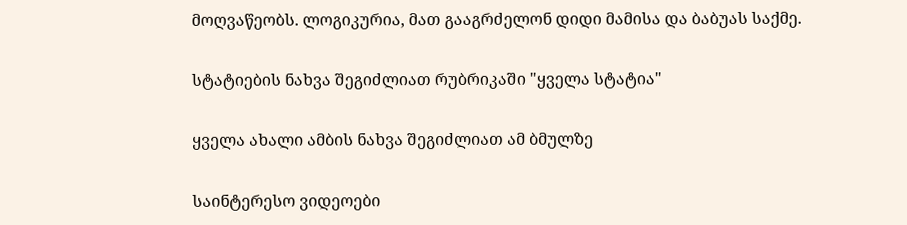მოღვაწეობს. ლოგიკურია, მათ გააგრძელონ დიდი მამისა და ბაბუას საქმე.

სტატიების ნახვა შეგიძლიათ რუბრიკაში "ყველა სტატია"

ყველა ახალი ამბის ნახვა შეგიძლიათ ამ ბმულზე

საინტერესო ვიდეოები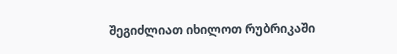შეგიძლიათ იხილოთ რუბრიკაში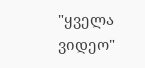"ყველა ვიდეო"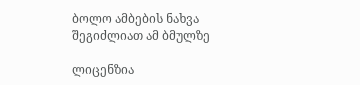ბოლო ამბების ნახვა შეგიძლიათ ამ ბმულზე

ლიცენზია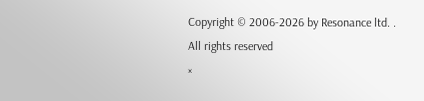Copyright © 2006-2026 by Resonance ltd. . All rights reserved
×